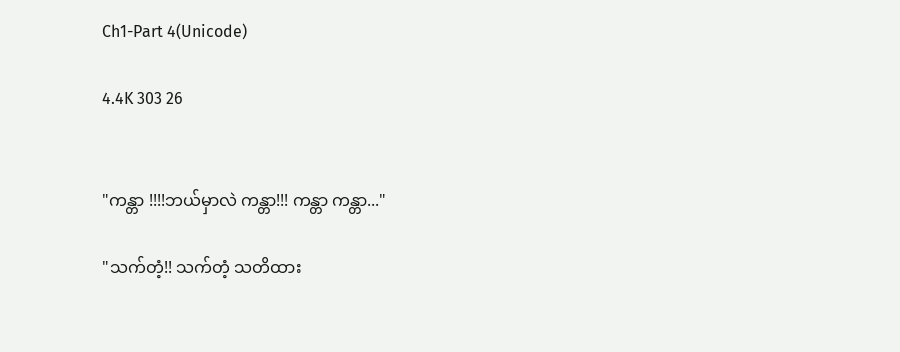Ch1-Part 4(Unicode)

4.4K 303 26


"ကန္တာ !!!!ဘယ်မှာလဲ ကန္တာ!!! ကန္တာ ကန္တာ..."

"သက်တံ့!! သက်တံ့ သတိထား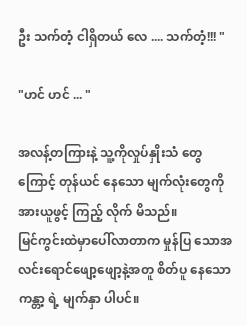ဦး သက်တံ့ ငါရှိတယ် လေ .... သက်တံ့!!! "

"ဟင် ဟင် ... "

အလန့်တကြားနဲ့ သူ့ကိုလှုပ်နှိုးသံ တွေ ကြောင့် တုန်ယင် နေသော မျက်လုံးတွေကိုအားယူဖွင့် ကြည့် လိုက် မိသည်။
မြင်ကွင်းထဲမှာပေါ်လာတာက မှုန်ပြ သောအလင်း‌ရောင်ဖျော့ဖျော့နဲ့အတူ စိတ်ပူ နေသောကန္တာ့ ရဲ့ မျက်နှာ ပါပင်။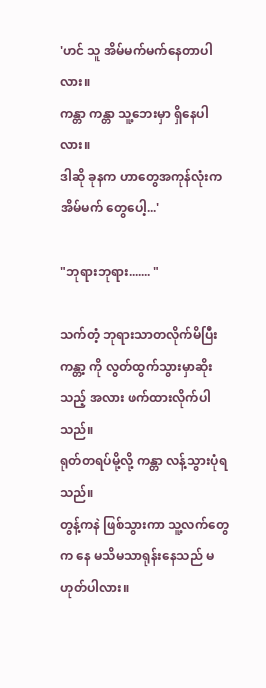'ဟင် သူ အိမ်မက်မက်နေတာပါလား။
ကန္တာ ကန္တာ သူ့ဘေးမှာ ရှိနေပါလား။
ဒါဆို ခုနက ဟာတွေအကုန်လုံးက အိမ်မက် တွေပေါ့...'

"ဘုရားဘုရား....... "

သက်တံ့ ဘုရားသာတလိုက်မိပြီး ကန္တာ့ ကို လွတ်ထွက်သွားမှာဆိုးသည့် အလား ဖက်ထားလိုက်ပါသည်။
ရုတ်တရပ်မို့လို့ ကန္တာ လန့်သွားပုံရသည်။
တွန့်ကနဲ ဖြစ်သွားကာ သူ့လက်တွေက နေ မသိမသာရုန်းနေသည် မဟုတ်ပါလား။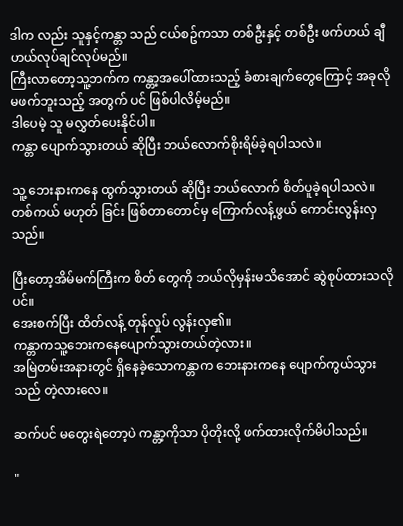ဒါက လည်း သူနှင့်ကန္တာ သည် ငယ်စဥ်ကသာ တစ်ဦးနှင့် တစ်ဦး ဖက်ဟယ် ချီဟယ်လုပ်ချင်လုပ်မည်။
ကြီးလာတော့သူ့ဘက်က ကန္တာ့အပေါ်ထားသည့် ခံစားချက်တွေကြောင့် အခုလိုမဖက်ဘူးသည့် အတွက် ပင် ဖြစ်ပါလိမ့်မည်။
ဒါပေမဲ့ သူ မလွှတ်ပေးနိုင်ပါ။
ကန္တာ ပျောက်သွားတယ် ဆိုပြီး ဘယ်လောက်စိုးရိမ်ခဲ့ရပါသလဲ။

သူ့ ဘေးနားကနေ ထွက်သွားတယ် ဆိုပြီး ဘယ်လောက် စိတ်ပူခဲ့ရပါသလဲ။
တစ်ကယ် မဟုတ် ခြင်း ဖြစ်တာတောင်မှ ကြောက်လန့်ဖွယ် ကောင်းလွန်းလှသည်။

ပြီးတော့အိမ်မက်ကြီးက စိတ် တွေကို ဘယ်လိုမှန်းမသိအောင် ဆွဲစုပ်ထားသလိုပင်။
အေးစက်ပြီး ထိတ်လန့် တုန်လှုပ် လွန်းလှ၏။
ကန္တာကသူ့ဘေးကနေပျောက်သွားတယ်တဲ့လား။
အမြဲတမ်းအနားတွင် ရှိနေခဲ့သောကန္တာက ဘေးနားကနေ ပျောက်ကွယ်သွားသည် တဲ့လားလေ။

ဆက်ပင် မတွေးရဲတော့ပဲ ကန္တာ့ကိုသာ ပိုတိုးလို့ ဖက်ထားလိုက်မိပါသည်။

"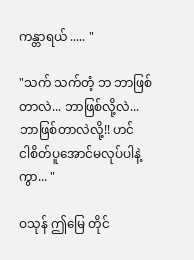ကန္တာရယ် ..... "

"သက် သက်တံ့ ဘ ဘာဖြစ် တာလဲ... ဘာဖြစ်လို့လဲ... ဘာဖြစ်တာလဲလို့!! ဟင်
ငါစိတ်ပူအောင်မလုပ်ပါနဲ့ကွာ... "

ဝသုန် ဤမြေ တိုင်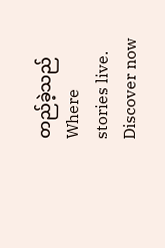တည်ခဲ့သည်Where stories live. Discover now